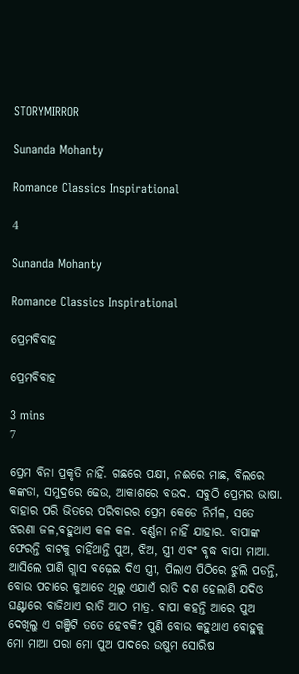STORYMIRROR

Sunanda Mohanty

Romance Classics Inspirational

4

Sunanda Mohanty

Romance Classics Inspirational

ପ୍ରେମବିବାହ

ପ୍ରେମବିବାହ

3 mins
7

ପ୍ରେମ ବିନା ପ୍ରକୃତି ନାହିଁ. ଗଛରେ ପକ୍ଷୀ, ନଈରେ ମାଛ, ବିଲରେ କଙ୍କଡା, ସମୁଦ୍ରରେ ଢେଉ, ଆକାଶରେ ବଉଦ. ସବୁଠି ପ୍ରେମର ଭାଷା. ବାହାର ପରି ଭିତରେ ପରିବାରର ପ୍ରେମ କେଡେ ନିର୍ମଳ, ସତେ ଝରଣା ଜଳ,ବହୁଥାଏ କଳ କଳ. ବର୍ଣ୍ଣନା ନାହିଁ ଯାହାର. ବାପାଙ୍କ ଫେରନ୍ତି ବାଟକୁ ଚାହିଁଥାନ୍ତି ପୁଅ, ଝିଅ, ସ୍ତ୍ରୀ ଏବଂ ବୃଦ୍ଧ ବାପା ମାଆ. ଆସିଲେ ପାଣି ଗ୍ଲାସ ବଢ଼େଇ ଦିଏ ସ୍ତ୍ରୀ, ପିଲାଏ ପିଠିରେ ଝୁଲି ପଡନ୍ତି, ବୋଉ ପଚାରେ କୁଆଡେ ଥିଲୁ ଏଯାଏଁ ରାତି ଦଶ ହେଲାଣି ଯଦିଓ ଘଣ୍ଟାରେ ବାଜିଥାଏ ରାତି ଆଠ ମାତ୍ର. ବାପା କହନ୍ତି ଆରେ ପୁଅ ଦେଖିଲୁ ଏ ଗଞ୍ଜିଟି ତତେ ହେବକି? ପୁଣି ବୋଉ କହୁଥାଏ ବୋହୁକୁ ମୋ ମାଆ ପରା ମୋ ପୁଅ ପାଦରେ ଉଷୁମ ସୋରିଷ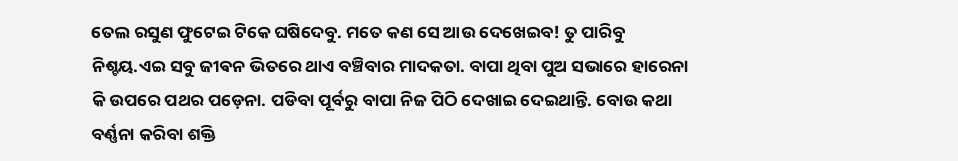ତେଲ ରସୁଣ ଫୁଟେଇ ଟିକେ ଘଷିଦେବୁ. ମତେ କଣ ସେ ଆଉ ଦେଖେଇବ! ତୁ ପାରିବୁ ନିଶ୍ଚୟ.ଏଇ ସବୁ ଜୀଵନ ଭିତରେ ଥାଏ ବଞ୍ଚିବାର ମାଦକତା. ବାପା ଥିବା ପୁଅ ସଭାରେ ହାରେନା କି ଉପରେ ପଥର ପଡ଼େନା. ପଡିବା ପୂର୍ବରୁ ବାପା ନିଜ ପିଠି ଦେଖାଇ ଦେଇଥାନ୍ତି. ବୋଉ କଥା ବର୍ଣ୍ଣନା କରିବା ଶକ୍ତି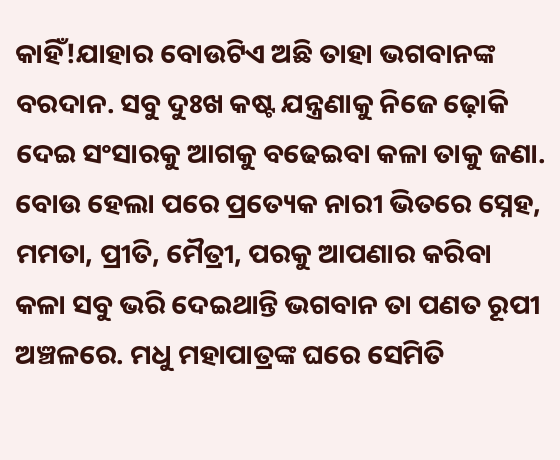କାହିଁ!ଯାହାର ବୋଉଟିଏ ଅଛି ତାହା ଭଗବାନଙ୍କ ବରଦାନ. ସବୁ ଦୁଃଖ କଷ୍ଟ ଯନ୍ତ୍ରଣାକୁ ନିଜେ ଢ଼ୋକି ଦେଇ ସଂସାରକୁ ଆଗକୁ ବଢେଇବା କଳା ତାକୁ ଜଣା. ବୋଉ ହେଲା ପରେ ପ୍ରତ୍ୟେକ ନାରୀ ଭିତରେ ସ୍ନେହ, ମମତା, ପ୍ରୀତି, ମୈତ୍ରୀ, ପରକୁ ଆପଣାର କରିବା କଳା ସବୁ ଭରି ଦେଇଥାନ୍ତି ଭଗବାନ ତା ପଣତ ରୂପୀ ଅଞ୍ଚଳରେ. ମଧୁ ମହାପାତ୍ରଙ୍କ ଘରେ ସେମିତି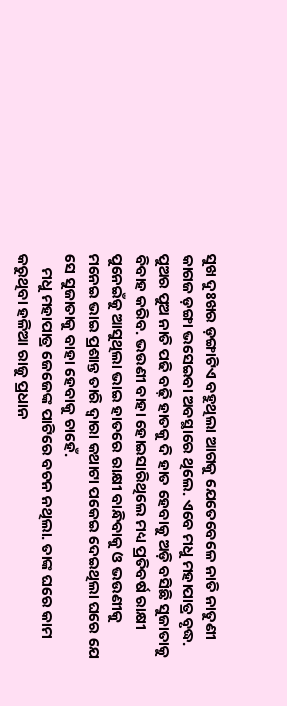ସୁଖ ଦୁଃଖର ଡ଼ଙ୍ଗାଟିଏ ବହୁଥିଲା ଆଗକୁ ଯେତେବେଳେ ନାତି ନାତୁଣୀ କାଗଜ ଡ଼ଙ୍ଗା ଭସେଇବା ଅବସ୍ଥାରେ ଥିଲେ. ଏବେ ମଧୁ ମହାପାତ୍ର ବୃଦ୍ଧ. ପୁଅର ପୁଅ ନାତି ପଢି ବଢ଼ି ହାତକୁ ଦି ହାତ ହେବାକୁ ଅଡ଼ି ବସିଛି ସୁଜାତାକୁ ବିବାହ କରିବ. ଭଉଣୀ ବାହା ହୋଇସାରିଥିଲେ ମଧ୍ୟ ପ୍ରତିବର୍ଷ ରାକ୍ଷୀ ପୁନେଇଁକୁ ଆସୁଥିଲା ଭାଇ ହାତରେ ରାକ୍ଷୀ ବାନ୍ଧିବାକୁ ଓ ଭଉଣୀକୁ ମନେଇ ଭାଇ ପ୍ରଶାନ୍ତ ତାରି ଦ୍ୱାରା କଥାଟା ପକେଇ ଦେଇଥିଲା ଘରେ ଯେ ସେ ସୁଜାତାକୁ ବାହା ହେବାକୁ ଚାହେଁ.
    ମଧୁ ମହାପାତ୍ର ଜେଜେଙ୍କ ପାଟିରେ ବଚନ ନଥିଲା. ତାଙ୍କ ଘରେ କାମ କରୁଥିବା ହଳିଆ ରାଜୁ ପ୍ରଧାନ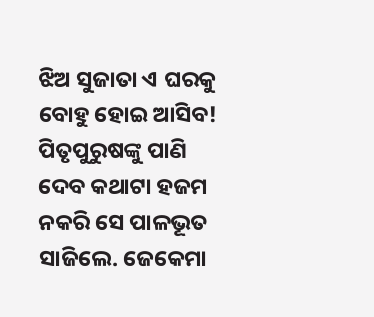ଝିଅ ସୁଜାତା ଏ ଘରକୁ ବୋହୁ ହୋଇ ଆସିବ! ପିତୃପୁରୁଷଙ୍କୁ ପାଣି ଦେବ କଥାଟା ହଜମ ନକରି ସେ ପାଳଭୂତ ସାଜିଲେ. ଜେକେମା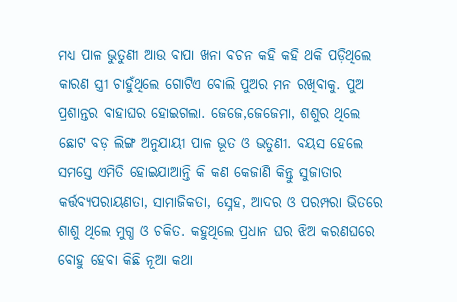ମଧ୍ୟ ପାଳ ଭୁତୁଣୀ ଆଉ ବାପା ଖନା ବଚନ କହି କହି ଥକି ପଡ଼ିଥିଲେ କାରଣ ସ୍ତ୍ରୀ ଚାହୁଁଥିଲେ ଗୋଟିଏ ବୋଲି ପୁଅର ମନ ରଖିବାକୁ. ପୁଅ ପ୍ରଶାନ୍ତର ବାହାଘର ହୋଇଗଲା. ଜେଜେ,ଜେଜେମା, ଶଶୁର ଥିଲେ ଛୋଟ ବଡ଼ ଲିଙ୍ଗ ଅନୁଯାୟୀ ପାଳ ଭୂତ ଓ ଭତୁଣୀ. ବୟସ ହେଲେ ସମସ୍ତେ ଏମିତି ହୋଇଯାଆନ୍ତି କି କଣ କେଜାଣି କିନ୍ତୁ ସୁଜାତାର କର୍ତ୍ତବ୍ୟପରାୟଣତା, ସାମାଜିକତା, ସ୍ନେହ, ଆଦର ଓ ପରମ୍ପରା ଭିତରେ ଶାଶୁ ଥିଲେ ମୁଗ୍ଧ ଓ ଚକିତ. କହୁଥିଲେ ପ୍ରଧାନ ଘର ଝିଅ କରଣଘରେ ବୋହୁ ହେବା କିଛି ନୂଆ କଥା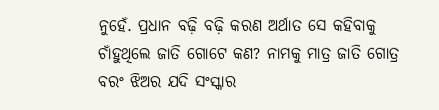ନୁହେଁ. ପ୍ରଧାନ ବଢ଼ି ବଢ଼ି କରଣ ଅର୍ଥାତ ସେ କହିବାକୁ ଚାଁହୁଥିଲେ ଜାତି ଗୋଟେ କଣ? ନାମକୁ ମାତ୍ର ଜାତି ଗୋତ୍ର ବରଂ ଝିଅର ଯଦି ସଂସ୍କାର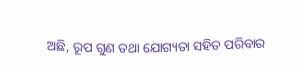ଅଛି, ରୂପ ଗୁଣ ତଥା ଯୋଗ୍ୟତା ସହିତ ପରିବାର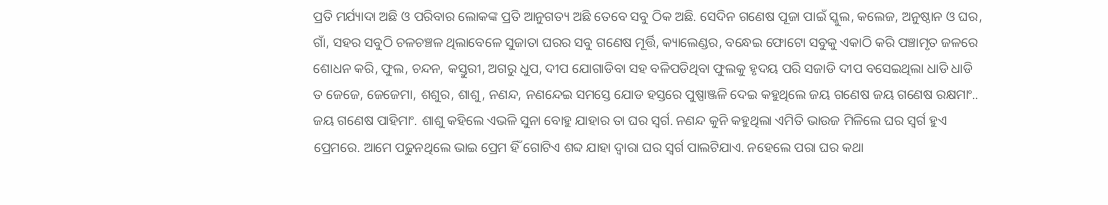ପ୍ରତି ମର୍ଯ୍ୟାଦା ଅଛି ଓ ପରିବାର ଲୋକଙ୍କ ପ୍ରତି ଆନୁଗତ୍ୟ ଅଛି ତେବେ ସବୁ ଠିକ ଅଛି. ସେଦିନ ଗଣେଷ ପୂଜା ପାଇଁ ସ୍କୁଲ, କଲେଜ, ଅନୁଷ୍ଠାନ ଓ ଘର, ଗାଁ, ସହର ସବୁଠି ଚଳଚଞ୍ଚଳ ଥିଲାବେଳେ ସୁଜାତା ଘରର ସବୁ ଗଣେଷ ମୂର୍ତ୍ତି, କ୍ୟାଲେଣ୍ଡର, ବନ୍ଧେଇ ଫୋଟୋ ସବୁକୁ ଏକାଠି କରି ପଞ୍ଚାମୃତ ଜଳରେ ଶୋଧନ କରି, ଫୁଲ, ଚନ୍ଦନ, କସ୍ତୁରୀ, ଅଗରୁ ଧୁପ, ଦୀପ ଯୋଗାଡିବା ସହ ବଳିପଡିଥିବା ଫୁଲକୁ ହୃଦୟ ପରି ସଜାଡି ଦୀପ ବସେଇଥିଲା ଧାଡି ଧାଡି ତ ଜେଜେ, ଜେଜେମା, ଶଶୁର, ଶାଶୁ, ନଣନ୍ଦ, ନଣନ୍ଦେଇ ସମସ୍ତେ ଯୋଡ ହସ୍ତରେ ପୁଷ୍ପାଞ୍ଜଳି ଦେଇ କହୁଥିଲେ ଜୟ ଗଣେଷ ଜୟ ଗଣେଷ ରକ୍ଷମାଂ.. ଜୟ ଗଣେଷ ପାହିମାଂ. ଶାଶୁ କହିଲେ ଏଭଳି ସୁନା ବୋହୁ ଯାହାର ତା ଘର ସ୍ୱର୍ଗ. ନଣନ୍ଦ କୁନି କହୁଥିଲା ଏମିତି ଭାଉଜ ମିଳିଲେ ଘର ସ୍ୱର୍ଗ ହୁଏ ପ୍ରେମରେ. ଆମେ ପଢୁନଥିଲେ ଭାଇ ପ୍ରେମ ହିଁ ଗୋଟିଏ ଶବ୍ଦ ଯାହା ଦ୍ୱାରା ଘର ସ୍ୱର୍ଗ ପାଲଟିଯାଏ. ନହେଲେ ପରା ଘର କଥା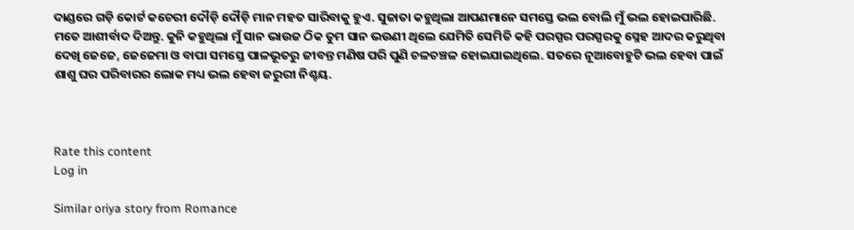ଦାଣ୍ଡରେ ଗଡ଼ି କୋର୍ଟ କଚେରୀ ଦୌଡ଼ି ଦୌଡ଼ି ମାନ ମହତ ସାରିବାକୁ ହୁଏ. ସୁଜାତା କହୁଥିଲା ଆପଣମାନେ ସମସ୍ତେ ଭଲ ବୋଲି ମୁଁ ଭଲ ହୋଇପାରିଛି. ମତେ ଆଶୀର୍ବାଦ ଦିଅନ୍ତୁ. କୁନି କହୁଥିଲା ମୁଁ ସାନ ଭାଉଜ ଠିକ ତୁମ ସାନ ଭଉଣୀ ଥିଲେ ଯେମିତି ସେମିତି କହି ପରସ୍ପର ପରସ୍ପରକୁ ସ୍ନେହ ଆଦର କରୁଥିବା ଦେଖି ଜେଜେ, ଜେଜେମା ଓ ବାପା ସମସ୍ତେ ପାଳଭୂତରୁ ଜୀବନ୍ତ ମଣିଷ ପରି ପୁଣି ଚଳଚଞ୍ଚଳ ହୋଇଯାଇଥିଲେ. ସତରେ ନୂଆବୋହୁଟି ଭଲ ହେବା ପାଇଁ ଶାଶୁ ଘର ପରିବାରର ଲୋକ ମଧ୍ୟ ଭଲ ହେବା ଜରୁରୀ ନିଶ୍ଚୟ.



Rate this content
Log in

Similar oriya story from Romance